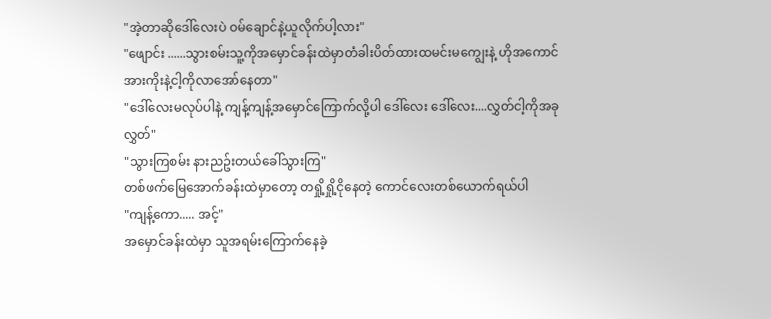"အဲ့တာဆိုဒေါ်လေးပဲ ဝမ်ချောင်နဲ့ယူလိုက်ပါ့လား"
"ဖျောင်း ......သွားစမ်းသူ့ကိုအမှောင်ခန်းထဲမှာတံခါးပိတ်ထားထမင်းမကျွေးနဲ့ ဟိုအကောင်အားကိုးနဲ့ငါ့ကိုလာအော်နေတာ"
"ဒေါ်လေးမလုပ်ပါနဲ့ ကျန့်ကျန့်အမှောင်ကြောက်လို့ပါ ဒေါ်လေး ဒေါ်လေး....လွှတ်ငါ့ကိုအခုလွှတ်"
"သွားကြစမ်း နားညဥ်းတယ်ခေါ်သွားကြ"
တစ်ဖက်မြေအောက်ခန်းထဲမှာတော့ တရှို့ရှို့ငိုနေတဲ့ ကောင်လေးတစ်ယောက်ရယ်ပါ
"ကျန့်ကော..... အင့်"
အမှောင်ခန်းထဲမှာ သူအရမ်းကြောက်နေခဲ့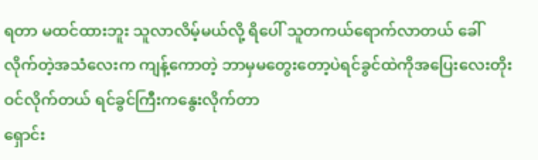ရတာ မထင်ထားဘူး သူလာလိမ့်မယ်လို့ ရိပေါ် သူတကယ်ရောက်လာတယ် ခေါ်လိုက်တဲ့အသံလေးက ကျန့်ကောတဲ့ ဘာမှမတွေးတော့ပဲရင်ခွင်ထဲကိုအပြေးလေးတိုးဝင်လိုက်တယ် ရင်ခွင်ကြီးကနွေးလိုက်တာ
ရှောင်း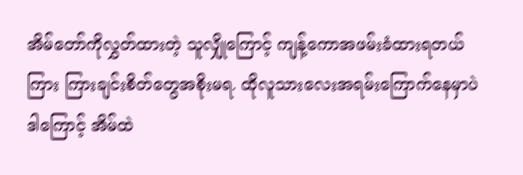အိမ်တော်ကိုလွှတ်ထားတဲ့ သူလျှိုကြောင့် ကျန့်ကောအဖမ်းခံထားရတယ်ကြား ကြားချင်းစိတ်တွေအစိုးမရ. ထိုလူသားလေးအရမ်းကြောက်နေမှာပဲ ဒါကြောင့် အိမ်ထဲ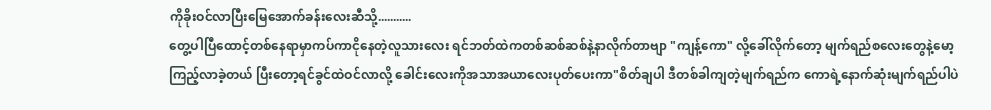ကိုခိုးဝင်လာပြီးမြေအောက်ခန်းလေးဆီသို့...........
တွေ့ပါပြီထောင့်တစ်နေရာမှာကပ်ကာငိုနေတဲ့လူသားလေး ရင်ဘတ်ထဲကတစ်ဆစ်ဆစ်နဲ့နာလိုက်တာဗျာ "ကျန့်ကော" လို့ခေါ်လိုက်တော့ မျက်ရည်စလေးတွေနဲ့မော့ကြည့်လာခဲ့တယ် ပြီးတော့ရင်ခွင်ထဲဝင်လာလို့ ခေါင်းလေးကိုအသာအယာလေးပုတ်ပေးကာ"စိတ်ချပါ ဒီတစ်ခါကျတဲ့မျက်ရည်က ကောရဲ့နောက်ဆုံးမျက်ရည်ပါပဲ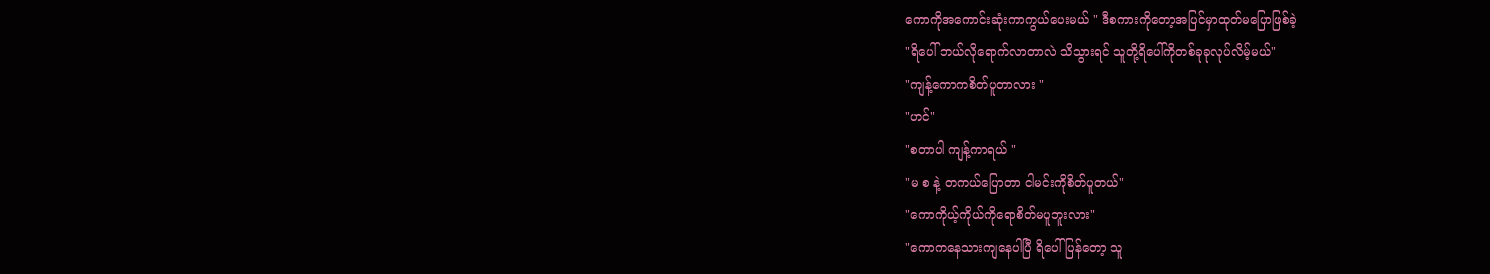ကောကိုအကောင်းဆုံးကာကွယ်ပေးမယ် " ဒီစကားကိုတော့အပြင်မှာထုတ်မပြောဖြစ်ခဲ့
"ရိပေါ် ဘယ်လိုရောက်လာတာလဲ သိသွားရင် သူတို့ရိပေါ်ကိုတစ်ခုခုလုပ်လိမ့်မယ်"
"ကျန့်ကောကစိတ်ပူတာလား "
"ဟင်"
"စတာပါ ကျန့်ကာရယ် "
"မ စ နဲ့ တကယ်ပြောတာ ငါမင်းကိုစိတ်ပူတယ်"
"ကောကိုယ့်ကိုယ်ကိုရောစိတ်မပူဘူးလား"
"ကောကနေသားကျနေပါပြီ ရိပေါ် ပြန်တော့ သူ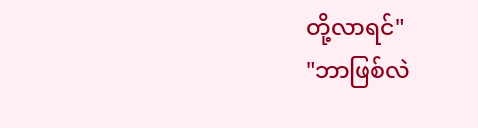တို့လာရင်"
"ဘာဖြစ်လဲ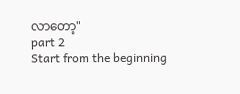လာတော့"
part 2
Start from the beginning